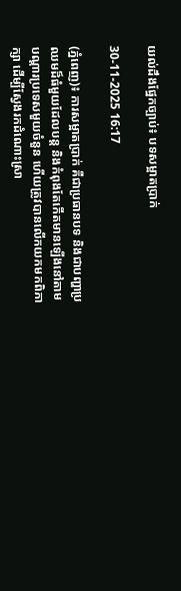យល់ដឹងផ្នែកច្បាប់៖ បទសម្អាតប្រាក់

30-11-2025 16:17

(ភ្នំពេញ)៖ ការសម្អាតប្រាក់ គឺជាប្រធានបទ និងជាបញ្ហាប្រឈមដ៏ធំមួយដែលបន្ត និងកំពុងតែកើតមានឡើងនៅតាមបណ្ដារប្រទេសមួយចំនួន ហើយត្រូវបានលើកយកមកពិភាក្សា ដើម្បីស្វែងរកដំណោះស្រា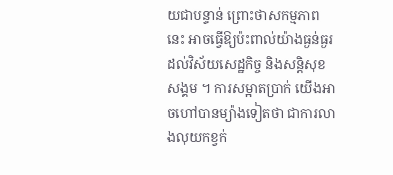យជាបន្ទាន់ ព្រោះថាសកម្មភាពនេះ អាចធ្វើឱ្យប៉ះពាល់យ៉ាងធ្ងន់ធ្ងរដល់វិស័យសេដ្ឋកិច្ច និងសន្តិសុខសង្គម ។ ការសម្អាតប្រាក់ យើងអាចហៅបានម្យ៉ាងទៀតថា ជាការលាងលុយកខ្វក់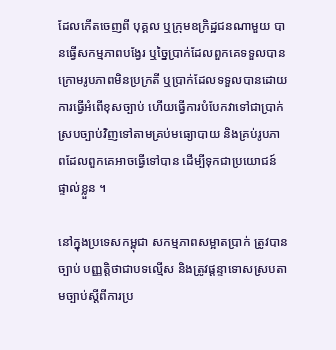ដែលកើតចេញពី បុគ្គល ឬក្រុមឧក្រិដ្ឋជនណាមួយ បានធ្វើសកម្មភាពបង្វែរ ឬច្នៃប្រាក់ដែលពួកគេទទួលបានក្រោមរូបភាពមិនប្រក្រតី ឬប្រាក់ដែលទទួលបានដោយការធ្វើអំពើខុសច្បាប់ ហើយធ្វើការបំបែកវាទៅជាប្រាក់ស្របច្បាប់វិញទៅតាមគ្រប់មធ្យោបាយ និងគ្រប់រូបភាពដែលពួកគេអាចធ្វើទៅបាន ដើម្បីទុកជាប្រយោជន៍ផ្ទាល់ខ្លួន ។

នៅក្នុងប្រទេសកម្ពុជា សកម្មភាពសម្អាតប្រាក់ ត្រូវបានច្បាប់ បញ្ញត្តិថាជាបទល្មើស និងត្រូវផ្តន្ទាទោសស្របតាមច្បាប់ស្ដីពីការប្រ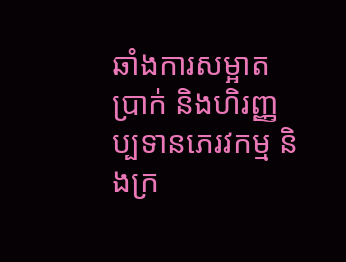ឆាំងការសម្អាតប្រាក់ និងហិរញ្ញប្បទានភេរវកម្ម និងក្រ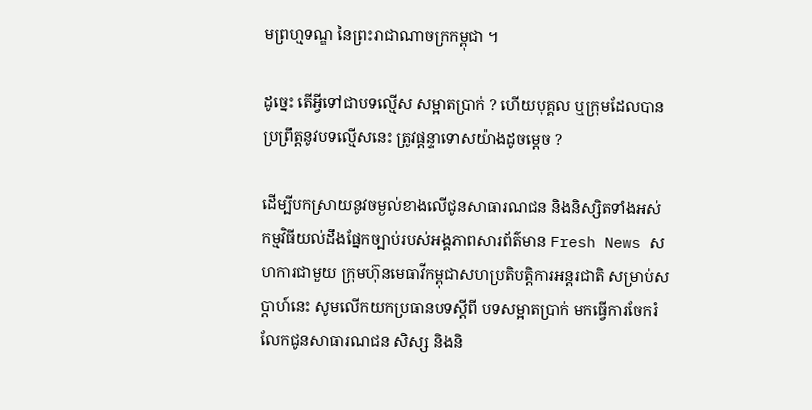មព្រហ្មទណ្ឌ នៃព្រះរាជាណាចក្រកម្ពុជា ។

ដូច្នេះ តើអ្វីទៅជាបទល្មើស សម្អាតប្រាក់ ? ហើយបុគ្គល ឬក្រុមដែលបានប្រព្រឹត្តនូវបទល្មើសនេះ ត្រូវផ្តន្ទាទោសយ៉ាងដូចម្តេច ?

ដើម្បីបកស្រាយនូវចម្ងល់ខាងលើជូនសាធារណជន និងនិស្សិតទាំងអស់ កម្មវិធីយល់ដឹងផ្នែកច្បាប់របស់អង្គភាពសារព័ត៌មាន Fresh News សហការជាមួយ ក្រុមហ៊ុនមេធាវីកម្ពុជាសហប្រតិបត្តិការអន្តរជាតិ សម្រាប់សប្តាហ៍នេះ សូមលើកយកប្រធានបទស្តីពី បទសម្អាតប្រាក់ មកធ្វើការចែករំលែកជូនសាធារណជន សិស្ស និងនិ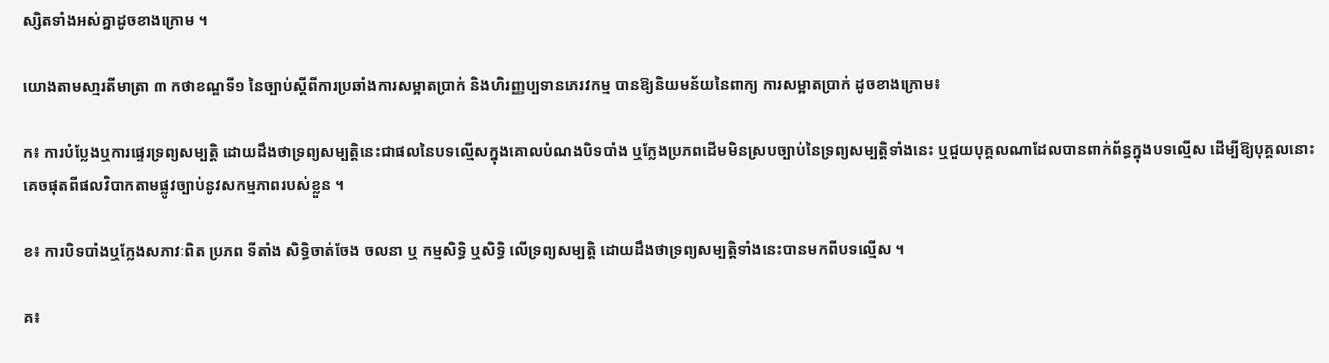ស្សិតទាំងអស់គ្នាដូចខាងក្រោម ។

យោងតាមសា្មរតីមាត្រា ៣ កថាខណ្ឌទី១ នៃច្បាប់ស្ដីពីការប្រឆាំងការសម្អាតប្រាក់ និងហិរញ្ញប្បទានភេរវកម្ម បានឱ្យនិយមន័យនៃពាក្យ ការសម្អាតប្រាក់ ដូចខាងក្រោម៖

ក៖ ការបំប្លែងឬការផ្ទេរទ្រព្យសម្បត្តិ ដោយដឹងថាទ្រព្យសម្បត្តិនេះជាផលនៃបទល្មើសក្នុងគោលបំណងបិទបាំង ឬក្លែងប្រភពដើមមិនស្របច្បាប់នៃទ្រព្យសម្បត្តិទាំងនេះ ឬជួយបុគ្គលណាដែលបានពាក់ព័ន្ធក្នុងបទល្មើស ដើម្បីឱ្យបុគ្គលនោះគេចផុតពីផលវិបាកតាមផ្លូវច្បាប់នូវសកម្មភាពរបស់ខ្លួន ។

ខ៖ ការបិទបាំងឬក្លែងសភាវៈពិត ប្រភព ទីតាំង សិទ្ធិចាត់ចែង ចលនា ឬ កម្មសិទ្ធិ ឬសិទ្ធិ លើទ្រព្យសម្បត្តិ ដោយដឹងថាទ្រព្យសម្បត្តិទាំងនេះបានមកពីបទល្មើស ។

គ៖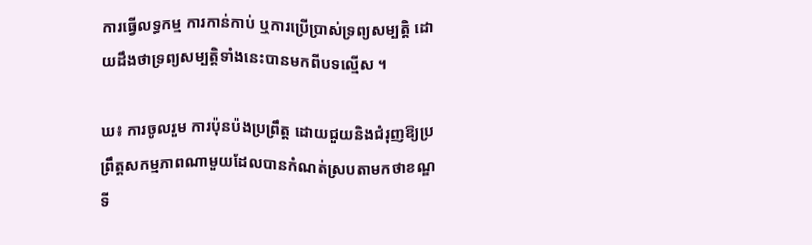ការធ្វើលទ្ធកម្ម ការកាន់កាប់ ឬការប្រើប្រាស់ទ្រព្យសម្បត្តិ ដោយដឹងថាទ្រព្យសម្បត្តិទាំងនេះបានមកពីបទល្មើស ។

ឃ៖ ការចូលរួម ការប៉ុនប៉ងប្រព្រឹត្ត ដោយជួយនិងជំរុញឱ្យប្រព្រឹត្តសកម្មភាពណាមួយដែលបានកំណត់ស្របតាមកថាខណ្ឌទី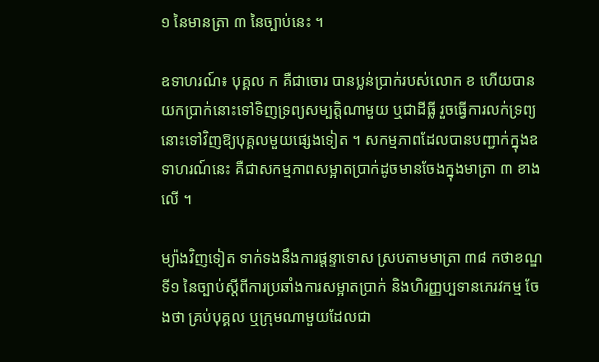១ នៃមានត្រា ៣ នៃច្បាប់នេះ ។

ឧទាហរណ៍៖ បុគ្គល ក គឺជាចោរ បានប្លន់ប្រាក់របស់លោក ខ ហើយបានយកប្រាក់នោះទៅទិញទ្រព្យសម្បត្តិណាមួយ ឬជាដីធ្លី រួចធ្វើការលក់ទ្រព្យនោះទៅវិញឱ្យបុគ្គលមួយផ្សេងទៀត ។ សកម្មភាពដែលបានបញ្ជាក់ក្នុងឧទាហរណ៍នេះ គឺជាសកម្មភាពសម្អាតប្រាក់ដូចមានចែងក្នុងមាត្រា ៣ ខាងលើ ។

ម្យ៉ាងវិញទៀត ទាក់ទងនឹងការផ្តន្ទាទោស ស្របតាមមាត្រា ៣៨ កថាខណ្ឌទី១ នៃច្បាប់ស្ដីពីការប្រឆាំងការសម្អាតប្រាក់ និងហិរញ្ញប្បទានភេរវកម្ម ចែងថា គ្រប់បុគ្គល ឬក្រុមណាមួយដែលជា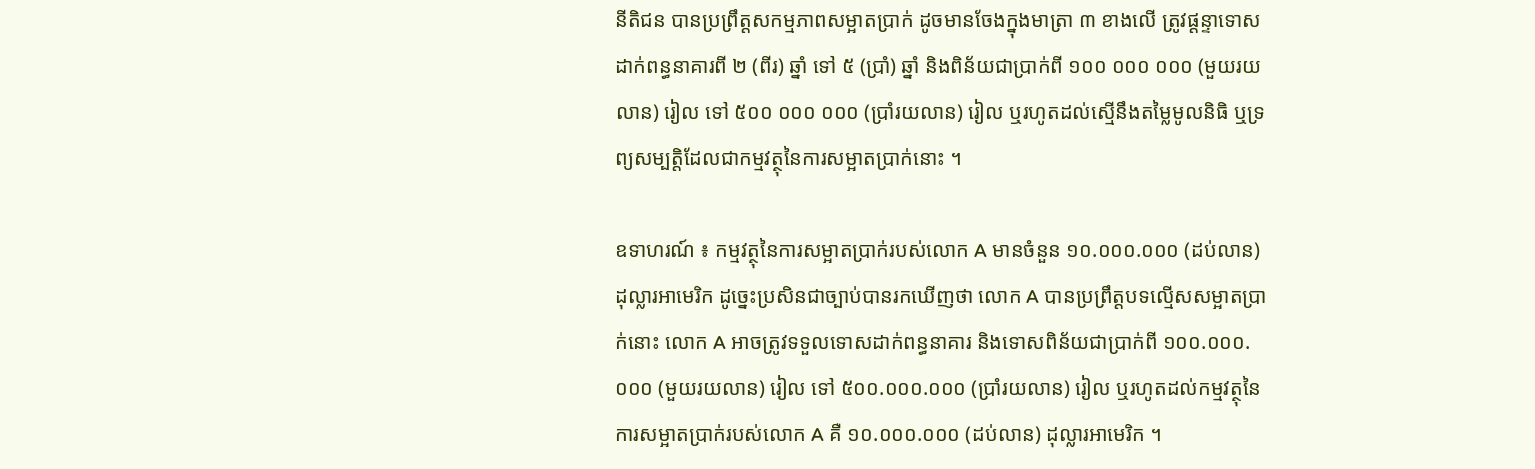នីតិជន បានប្រព្រឹត្តសកម្មភាពសម្អាតប្រាក់ ដូចមានចែងក្នុងមាត្រា ៣ ខាងលើ ត្រូវផ្ដន្ទាទោសដាក់ពន្ធនាគារពី ២ (ពីរ) ឆ្នាំ ទៅ ៥ (ប្រាំ) ឆ្នាំ និងពិន័យជាប្រាក់ពី ១០០ ០០០ ០០០ (មួយរយលាន) រៀល ទៅ ៥០០ ០០០ ០០០ (ប្រាំរយលាន) រៀល ឬរហូតដល់ស្មើនឹងតម្លៃមូលនិធិ ឬទ្រព្យសម្បត្តិដែលជាកម្មវត្ថុនៃការសម្អាតប្រាក់នោះ ។

ឧទាហរណ៍ ៖ កម្មវត្ថុនៃការសម្អាតប្រាក់របស់លោក A មានចំនួន ១០.០០០.០០០ (ដប់លាន) ដុល្លារអាមេរិក ដូច្នេះប្រសិនជាច្បាប់បានរកឃើញថា លោក A បានប្រព្រឹត្តបទល្មើសសម្អាតប្រាក់នោះ លោក A អាចត្រូវទទួលទោសដាក់ពន្ធនាគារ និងទោសពិន័យជាប្រាក់ពី ១០០.០០០.០០០ (មួយរយលាន) រៀល ទៅ ៥០០.០០០.០០០ (ប្រាំរយលាន) រៀល ឬរហូតដល់កម្មវត្ថុនៃការសម្អាតប្រាក់របស់លោក A គឺ ១០.០០០.០០០ (ដប់លាន) ដុល្លារអាមេរិក ។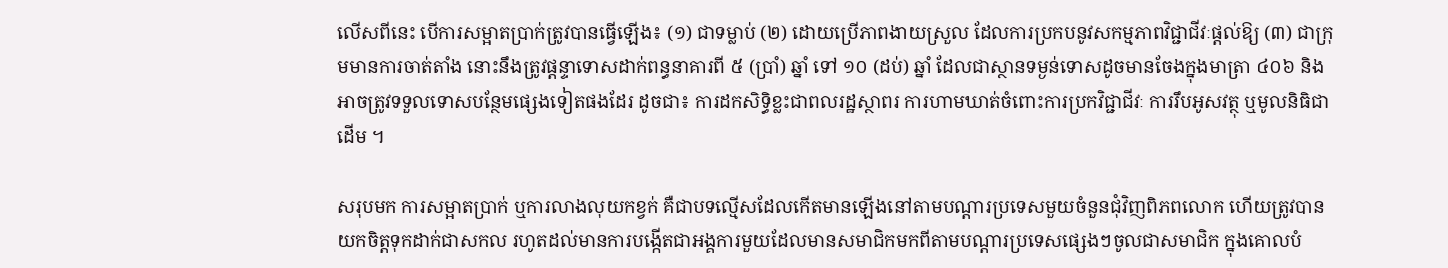លើសពីនេះ បើការសម្អាតប្រាក់ត្រូវបានធ្វើឡើង៖ (១) ជាទម្លាប់ (២) ដោយប្រើភាពងាយស្រួល ដែលការប្រកបនូវសកម្មភាពវិជ្ជាជីវៈផ្ដល់ឱ្យ (៣) ជាក្រុមមានការចាត់តាំង នោះនឹងត្រូវផ្ដន្ទាទោសដាក់ពន្ធនាគារពី ៥ (ប្រាំ) ឆ្នាំ ទៅ ១០ (ដប់) ឆ្នាំ ដែលជាស្ថានទម្ងន់ទោសដូចមានចែងក្នុងមាត្រា ៤០៦ និងអាចត្រូវទទួលទោសបន្ថែមផ្សេងទៀតផងដែរ ដូចជា៖ ការដកសិទ្ធិខ្លះជាពលរដ្ឋស្ថាពរ ការហាមឃាត់ចំពោះការប្រកវិជ្ជាជីវៈ ការរឹបអូសវត្ថុ ឬមូលនិធិជាដើម ។

សរុបមក ការសម្អាតប្រាក់ ឬការលាងលុយកខ្វក់ គឺជាបទល្មើសដែលកើតមានឡើងនៅតាមបណ្ដារប្រទេសមួយចំនួនជុំវិញពិភពលោក ហើយត្រូវបានយកចិត្តទុកដាក់ជាសកល រហូតដល់មានការបង្កើតជាអង្គការមួយដែលមានសមាជិកមកពីតាមបណ្ដារប្រទេសផ្សេងៗចូលជាសមាជិក ក្នុងគោលបំ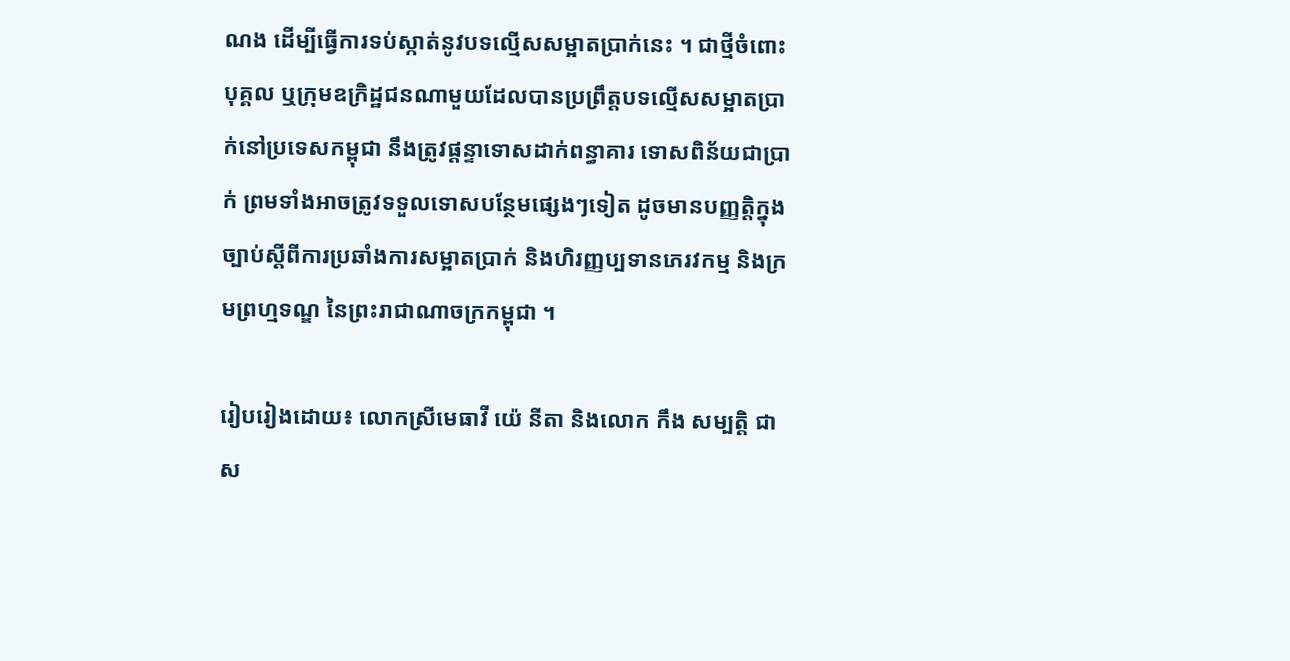ណង ដើម្បីធ្វើការទប់ស្កាត់នូវបទល្មើសសម្អាតប្រាក់នេះ ។ ជាថ្មីចំពោះបុគ្គល ឬក្រុមឧក្រិដ្ឋជនណាមួយដែលបានប្រព្រឹត្តបទល្មើសសម្អាតប្រាក់នៅប្រទេសកម្ពុជា នឹងត្រូវផ្តន្ទាទោសដាក់ពន្ធាគារ ទោសពិន័យជាប្រាក់ ព្រមទាំងអាចត្រូវទទួលទោសបន្ថែមផ្សេងៗទៀត ដូចមានបញ្ញត្តិក្នុងច្បាប់ស្ដីពីការប្រឆាំងការសម្អាតប្រាក់ និងហិរញ្ញប្បទានភេរវកម្ម និងក្រមព្រហ្មទណ្ឌ នៃព្រះរាជាណាចក្រកម្ពុជា ។

រៀបរៀងដោយ៖ លោកស្រីមេធាវី យ៉េ នីតា និងលោក កឹង សម្បត្តិ ជាស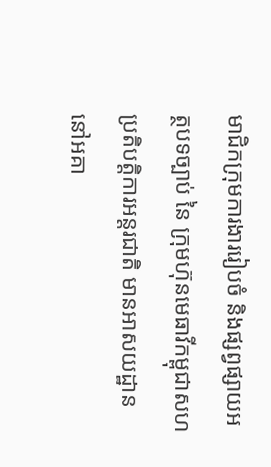មាជិកក្រុមការងាររៀបចំ និងផ្សព្វផ្សាយអត្ថបទច្បាប់ នៃ ក្រុមហ៊ុនមេធាវីកម្ពុជាសហប្រតិបត្តិការអន្តរជាតិ មានអាសយដ្ឋាននៅអគា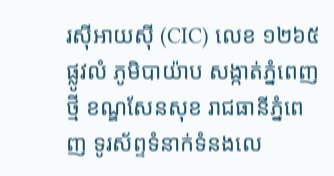រស៊ីអាយស៊ី (CIC) លេខ ១២៦៥ ផ្លូវលំ ភូមិបាយ៉ាប សង្កាត់ភ្នំពេញថ្មី ខណ្ឌសែនសុខ រាជធានីភ្នំពេញ ទូរស័ព្ទទំនាក់ទំនងលេ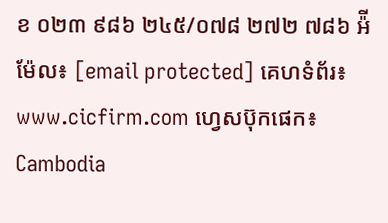ខ ០២៣ ៩៨៦ ២៤៥/០៧៨ ២៧២ ៧៨៦ អ៉ីម៉ែល៖ [email protected] គេហទំព័រ៖ www.cicfirm.com ហ្វេសប៊ុកផេក៖ Cambodia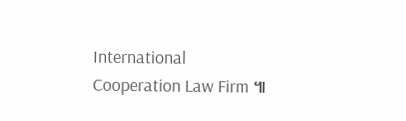International Cooperation Law Firm ៕